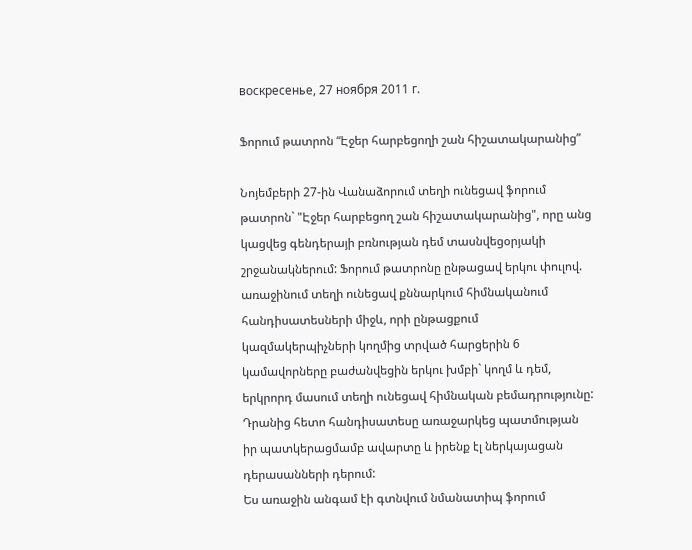воскресенье, 27 ноября 2011 г.

Ֆորում թատրոն “Էջեր հարբեցողի շան հիշատակարանից”

Նոյեմբերի 27-ին Վանաձորում տեղի ունեցավ ֆորում թատրոն` "Էջեր հարբեցող շան հիշատակարանից", որը անց կացվեց գենդերայի բռնության դեմ տասնվեցօրյակի շրջանակներում: Ֆորում թատրոնը ընթացավ երկու փուլով. առաջինում տեղի ունեցավ քննարկում հիմնականում հանդիսատեսների միջև, որի ընթացքում կազմակերպիչների կողմից տրված հարցերին 6 կամավորները բաժանվեցին երկու խմբի` կողմ և դեմ, երկրորդ մասում տեղի ունեցավ հիմնական բեմադրությունը: Դրանից հետո հանդիսատեսը առաջարկեց պատմության իր պատկերացմամբ ավարտը և իրենք էլ ներկայացան դերասանների դերում:
Ես առաջին անգամ էի գտնվում նմանատիպ ֆորում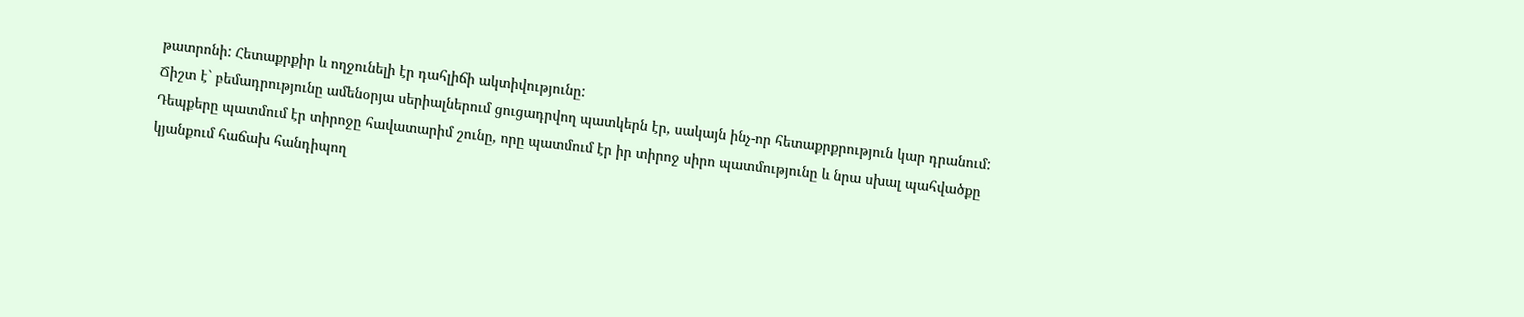թատրոնի: Հետաքրքիր և ողջունելի էր դահլիճի ակտիվությունը:
Ճիշտ է` բեմադրությունը ամենօրյա սերիալներում ցուցադրվող պատկերն էր, սակայն ինչ-որ հետաքրքրություն կար դրանում:
Դեպքերը պատմում էր տիրոջը հավատարիմ շունը, որը պատմում էր իր տիրոջ սիրո պատմությունը և նրա սխալ պահվածքը կյանքում հաճախ հանդիպող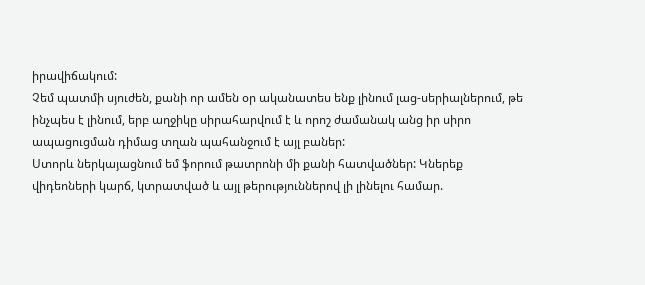իրավիճակում:
Չեմ պատմի սյուժեն, քանի որ ամեն օր ականատես ենք լինում լաց-սերիալներում, թե ինչպես է լինում, երբ աղջիկը սիրահարվում է և որոշ ժամանակ անց իր սիրո ապացուցման դիմաց տղան պահանջում է այլ բաներ:
Ստորև ներկայացնում եմ ֆորում թատրոնի մի քանի հատվածներ: Կներեք վիդեոների կարճ, կտրատված և այլ թերություններով լի լինելու համար.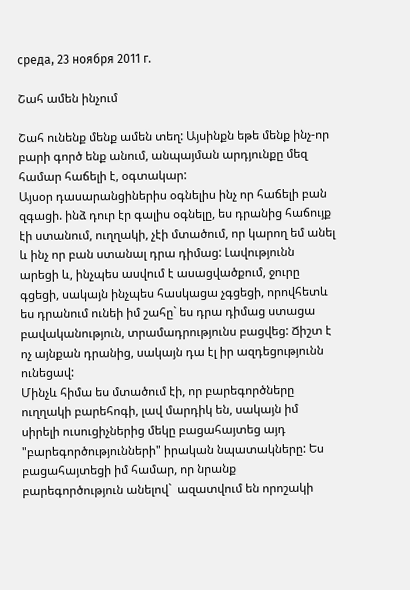среда, 23 ноября 2011 г.

Շահ ամեն ինչում

Շահ ունենք մենք ամեն տեղ: Այսինքն եթե մենք ինչ-որ բարի գործ ենք անում, անպայման արդյունքը մեզ համար հաճելի է, օգտակար:
Այսօր դասարանցիներիս օգնելիս ինչ որ հաճելի բան զգացի. ինձ դուր էր գալիս օգնելը, ես դրանից հաճույք էի ստանում, ուղղակի, չէի մտածում, որ կարող եմ անել և ինչ որ բան ստանալ դրա դիմաց: Լավությունն արեցի և, ինչպես ասվում է ասացվածքում, ջուրը գցեցի, սակայն ինչպես հասկացա չգցեցի, որովհետև ես դրանում ունեի իմ շահը` ես դրա դիմաց ստացա բավականություն, տրամադրությունս բացվեց: Ճիշտ է ոչ այնքան դրանից, սակայն դա էլ իր ազդեցությունն ունեցավ:
Մինչև հիմա ես մտածում էի, որ բարեգործները ուղղակի բարեհոգի, լավ մարդիկ են, սակայն իմ սիրելի ուսուցիչներից մեկը բացահայտեց այդ "բարեգործությունների" իրական նպատակները: Ես բացահայտեցի իմ համար, որ նրանք բարեգործություն անելով`  ազատվում են որոշակի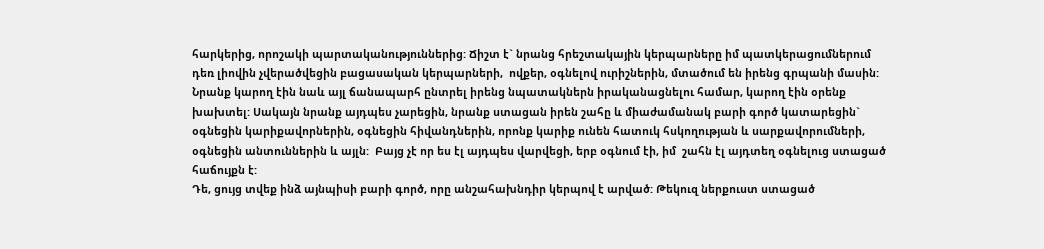հարկերից, որոշակի պարտականություններից: Ճիշտ է` նրանց հրեշտակային կերպարները իմ պատկերացումներում դեռ լիովին չվերածվեցին բացասական կերպարների,  ովքեր, օգնելով ուրիշներին, մտածում են իրենց գրպանի մասին: Նրանք կարող էին նաև այլ ճանապարհ ընտրել իրենց նպատակներն իրականացնելու համար, կարող էին օրենք խախտել: Սակայն նրանք այդպես չարեցին, նրանք ստացան իրեն շահը և միաժամանակ բարի գործ կատարեցին` օգնեցին կարիքավորներին, օգնեցին հիվանդներին, որոնք կարիք ունեն հատուկ հսկողության և սարքավորումների, օգնեցին անտուններին և այլն:  Բայց չէ որ ես էլ այդպես վարվեցի, երբ օգնում էի, իմ  շահն էլ այդտեղ օգնելուց ստացած հաճույքն է:
Դե, ցույց տվեք ինձ այնպիսի բարի գործ, որը անշահախնդիր կերպով է արված: Թեկուզ ներքուստ ստացած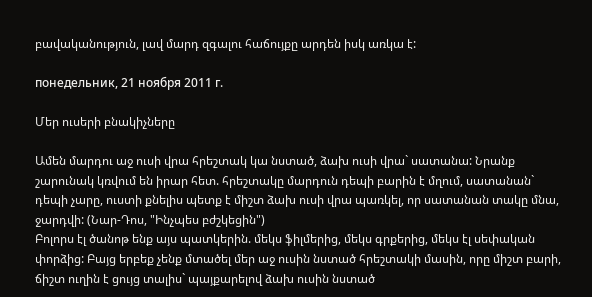բավականություն, լավ մարդ զգալու հաճույքը արդեն իսկ առկա է:

понедельник, 21 ноября 2011 г.

Մեր ուսերի բնակիչները

Ամեն մարդու աջ ուսի վրա հրեշտակ կա նստած, ձախ ուսի վրա` սատանա: Նրանք շարունակ կռվում են իրար հետ. հրեշտակը մարդուն դեպի բարին է մղում, սատանան` դեպի չարը, ուստի քնելիս պետք է միշտ ձախ ուսի վրա պառկել, որ սատանան տակը մնա, ջարդվի: (Նար-Դոս, "Ինչպես բժշկեցին")
Բոլորս էլ ծանոթ ենք այս պատկերին. մեկս ֆիլմերից, մեկս գրքերից, մեկս էլ սեփական փորձից: Բայց երբեք չենք մտածել մեր աջ ուսին նստած հրեշտակի մասին, որը միշտ բարի, ճիշտ ուղին է ցույց տալիս` պայքարելով ձախ ուսին նստած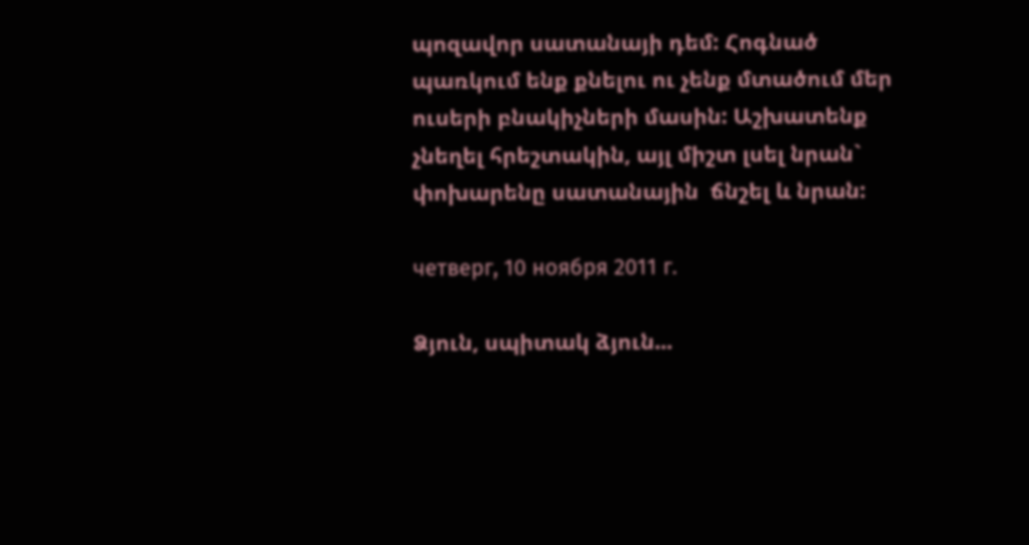պոզավոր սատանայի դեմ: Հոգնած պառկում ենք քնելու ու չենք մտածում մեր ուսերի բնակիչների մասին: Աշխատենք չնեղել հրեշտակին, այլ միշտ լսել նրան` փոխարենը սատանային  ճնշել և նրան:

четверг, 10 ноября 2011 г.

Ձյուն, սպիտակ ձյուն...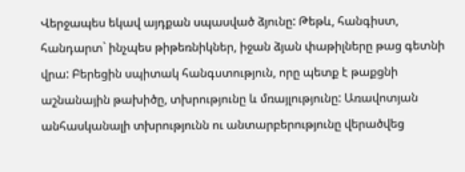Վերջապես եկավ այդքան սպասված ձյունը: Թեթև, հանգիստ, հանդարտ` ինչպես թիթեռնիկներ, իջան ձյան փաթիլները թաց գետնի վրա: Բերեցին սպիտակ հանգստություն, որը պետք է թաքցնի աշնանային թախիծը, տխրությունը և մռայլությունը: Առավոտյան անհասկանալի տխրությունն ու անտարբերությունը վերածվեց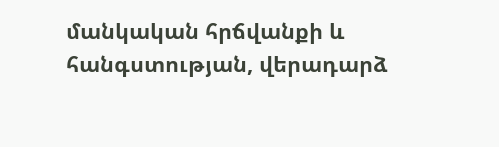մանկական հրճվանքի և հանգստության, վերադարձ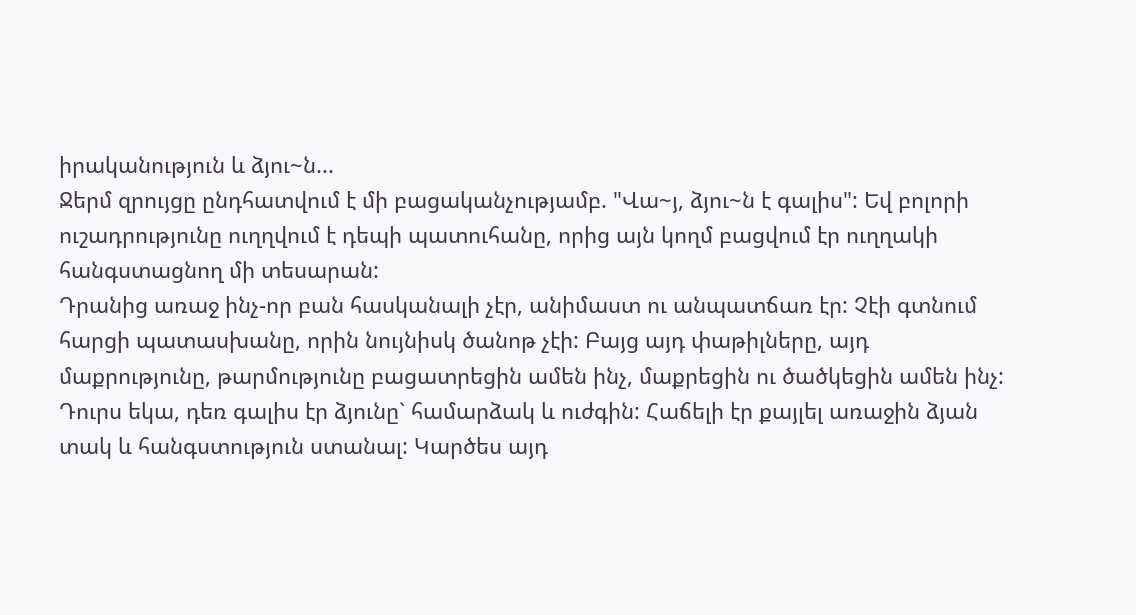իրականություն և ձյու~ն...
Ջերմ զրույցը ընդհատվում է մի բացականչությամբ. "Վա~յ, ձյու~ն է գալիս": Եվ բոլորի ուշադրությունը ուղղվում է դեպի պատուհանը, որից այն կողմ բացվում էր ուղղակի հանգստացնող մի տեսարան:
Դրանից առաջ ինչ-որ բան հասկանալի չէր, անիմաստ ու անպատճառ էր: Չէի գտնում հարցի պատասխանը, որին նույնիսկ ծանոթ չէի: Բայց այդ փաթիլները, այդ մաքրությունը, թարմությունը բացատրեցին ամեն ինչ, մաքրեցին ու ծածկեցին ամեն ինչ:
Դուրս եկա, դեռ գալիս էր ձյունը` համարձակ և ուժգին: Հաճելի էր քայլել առաջին ձյան տակ և հանգստություն ստանալ: Կարծես այդ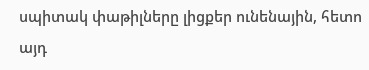սպիտակ փաթիլները լիցքեր ունենային, հետո այդ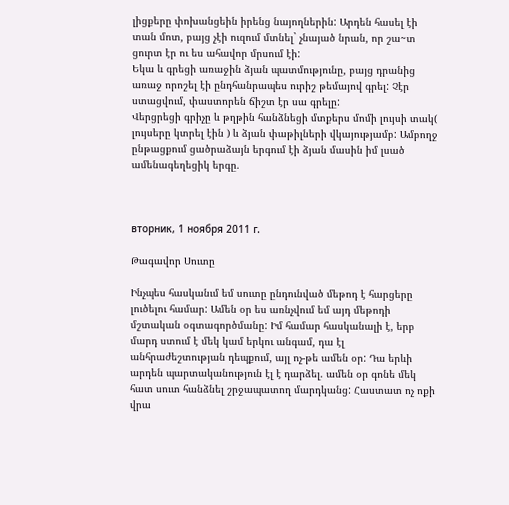լիցքերը փոխանցեին իրենց նայողներին: Արդեն հասել էի տան մոտ, բայց չէի ուզում մտնել` չնայած նրան, որ շա~տ ցուրտ էր ու ես ահավոր մրսում էի:
Եկա և գրեցի առաջին ձյան պատմությունը, բայց դրանից առաջ որոշել էի ընդհանրապես ուրիշ թեմայով գրել: Չէր ստացվում, փաստորեն ճիշտ էր սա գրելը:
Վերցրեցի գրիչը և թղթին հանձնեցի մտքերս մոմի լույսի տակ( լույսերը կտրել էին ) և ձյան փաթիլների վկայությամբ: Ամբողջ ընթացքում ցածրաձայն երգում էի ձյան մասին իմ լսած ամենագեղեցիկ երգը.



вторник, 1 ноября 2011 г.

Թագավոր Սուտը

Ինչպես հասկանւմ եմ սուտը ընդունված մեթոդ է հարցերը լուծելու համար: Ամեն օր ես առնչվում եմ այդ մեթոդի մշտական օգտագործմանը: Իմ համար հասկանալի է, երբ մարդ ստում է մեկ կամ երկու անգամ, դա էլ անհրաժեշտության դեպքում, այլ ոչ-թե ամեն օր: Դա երևի արդեն պարտականություն էլ է դարձել. ամեն օր գոնե մեկ հատ սուտ հանձնել շրջապատող մարդկանց: Հաստատ ոչ ոքի վրա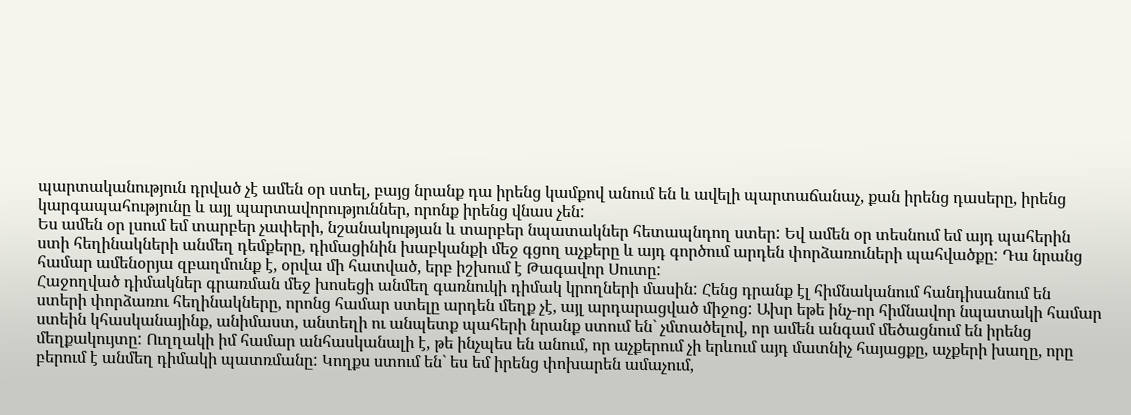պարտականություն դրված չէ ամեն օր ստել, բայց նրանք դա իրենց կամքով անում են և ավելի պարտաճանաչ, քան իրենց դասերը, իրենց կարգապահությունը և այլ պարտավորություններ, որոնք իրենց վնաս չեն:
Ես ամեն օր լսում եմ տարբեր չափերի, նշանակության և տարբեր նպատակներ հետապնդող ստեր: Եվ ամեն օր տեսնում եմ այդ պահերին ստի հեղինակների անմեղ դեմքերը, դիմացինին խաբկանքի մեջ գցող աչքերը և այդ գործում արդեն փորձառուների պահվածքը: Դա նրանց համար ամենօրյա զբաղմունք է, օրվա մի հատված, երբ իշխում է Թագավոր Սուտը:
Հաջողված դիմակներ գրառման մեջ խոսեցի անմեղ գառնուկի դիմակ կրողների մասին: Հենց դրանք էլ հիմնականում հանդիսանում են ստերի փորձառու հեղինակները, որոնց համար ստելը արդեն մեղք չէ, այլ արդարացված միջոց: Ախր եթե ինչ-որ հիմնավոր նպատակի համար ստեին կհասկանայինք, անիմաստ, անտեղի ու անպետք պահերի նրանք ստում են` չմտածելով, որ ամեն անգամ մեծացնում են իրենց մեղքակույտը: Ուղղակի իմ համար անհասկանալի է, թե ինչպես են անում, որ աչքերում չի երևում այդ մատնիչ հայացքը, աչքերի խաղը, որը բերում է անմեղ դիմակի պատռմանը: Կողքս ստում են` ես եմ իրենց փոխարեն ամաչում,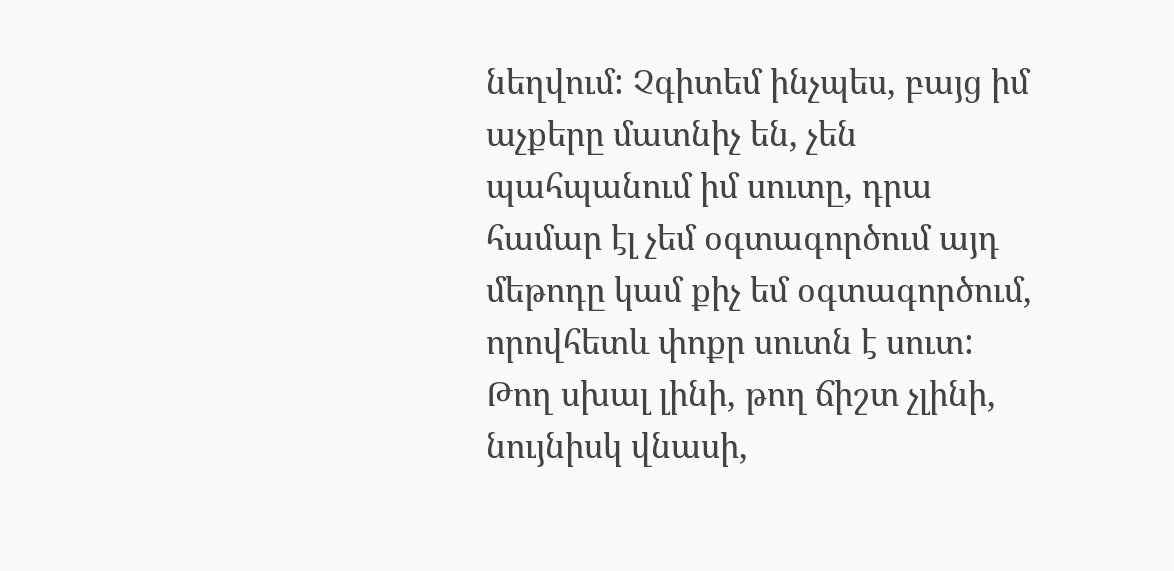նեղվում: Չգիտեմ ինչպես, բայց իմ աչքերը մատնիչ են, չեն պահպանում իմ սուտը, դրա համար էլ չեմ օգտագործում այդ մեթոդը կամ քիչ եմ օգտագործում, որովհետև փոքր սուտն է սուտ: Թող սխալ լինի, թող ճիշտ չլինի, նույնիսկ վնասի,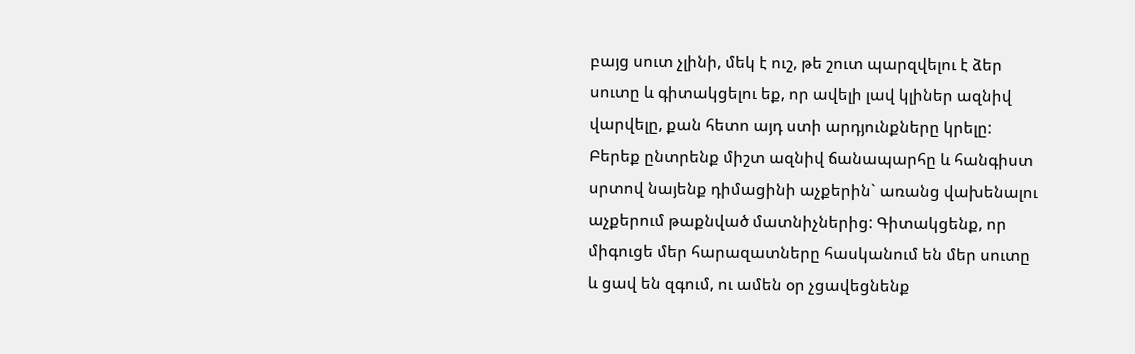բայց սուտ չլինի, մեկ է ուշ, թե շուտ պարզվելու է ձեր սուտը և գիտակցելու եք, որ ավելի լավ կլիներ ազնիվ վարվելը, քան հետո այդ ստի արդյունքները կրելը: Բերեք ընտրենք միշտ ազնիվ ճանապարհը և հանգիստ սրտով նայենք դիմացինի աչքերին` առանց վախենալու աչքերում թաքնված մատնիչներից: Գիտակցենք, որ միգուցե մեր հարազատները հասկանում են մեր սուտը և ցավ են զգում, ու ամեն օր չցավեցնենք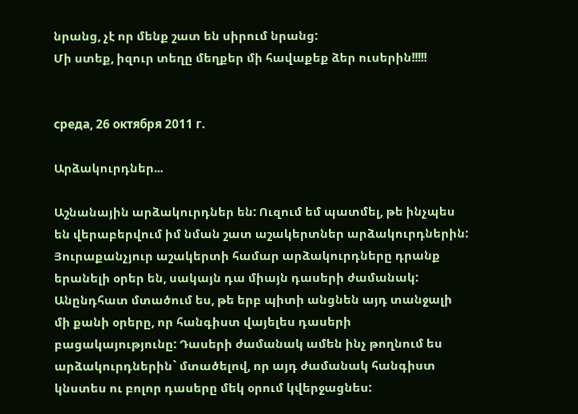նրանց, չէ որ մենք շատ են սիրում նրանց:
Մի ստեք, իզուր տեղը մեղքեր մի հավաքեք ձեր ուսերին!!!!!


среда, 26 октября 2011 г.

Արձակուրդներ...

Աշնանային արձակուրդներ են: Ուզում եմ պատմել, թե ինչպես են վերաբերվում իմ նման շատ աշակերտներ արձակուրդներին:
Յուրաքանչյուր աշակերտի համար արձակուրդները դրանք երանելի օրեր են, սակայն դա միայն դասերի ժամանակ: Անընդհատ մտածում ես, թե երբ պիտի անցնեն այդ տանջալի մի քանի օրերը, որ հանգիստ վայելես դասերի բացակայությունը: Դասերի ժամանակ ամեն ինչ թողնում ես արձակուրդներին` մտածելով, որ այդ ժամանակ հանգիստ կնստես ու բոլոր դասերը մեկ օրում կվերջացնես: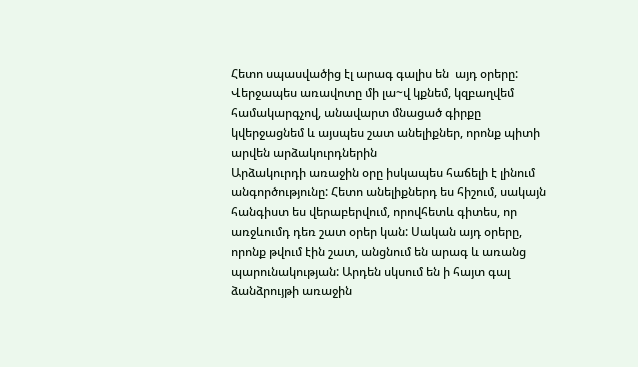Հետո սպասվածից էլ արագ գալիս են  այդ օրերը: Վերջապես առավոտը մի լա~վ կքնեմ, կզբաղվեմ համակարգչով, անավարտ մնացած գիրքը կվերջացնեմ և այսպես շատ անելիքներ, որոնք պիտի արվեն արձակուրդներին
Արձակուրդի առաջին օրը իսկապես հաճելի է լինում անգործությունը: Հետո անելիքներդ ես հիշում, սակայն հանգիստ ես վերաբերվում, որովհետև գիտես, որ առջևումդ դեռ շատ օրեր կան: Սական այդ օրերը, որոնք թվում էին շատ, անցնում են արագ և առանց պարունակության: Արդեն սկսում են ի հայտ գալ ձանձրույթի առաջին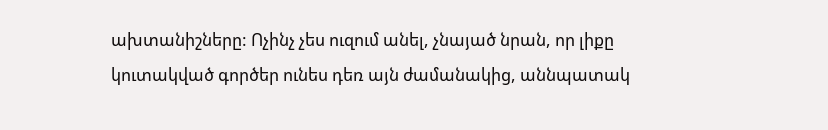ախտանիշները: Ոչինչ չես ուզում անել, չնայած նրան, որ լիքը կուտակված գործեր ունես դեռ այն ժամանակից, աննպատակ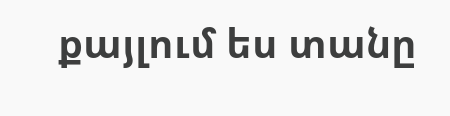քայլում ես տանը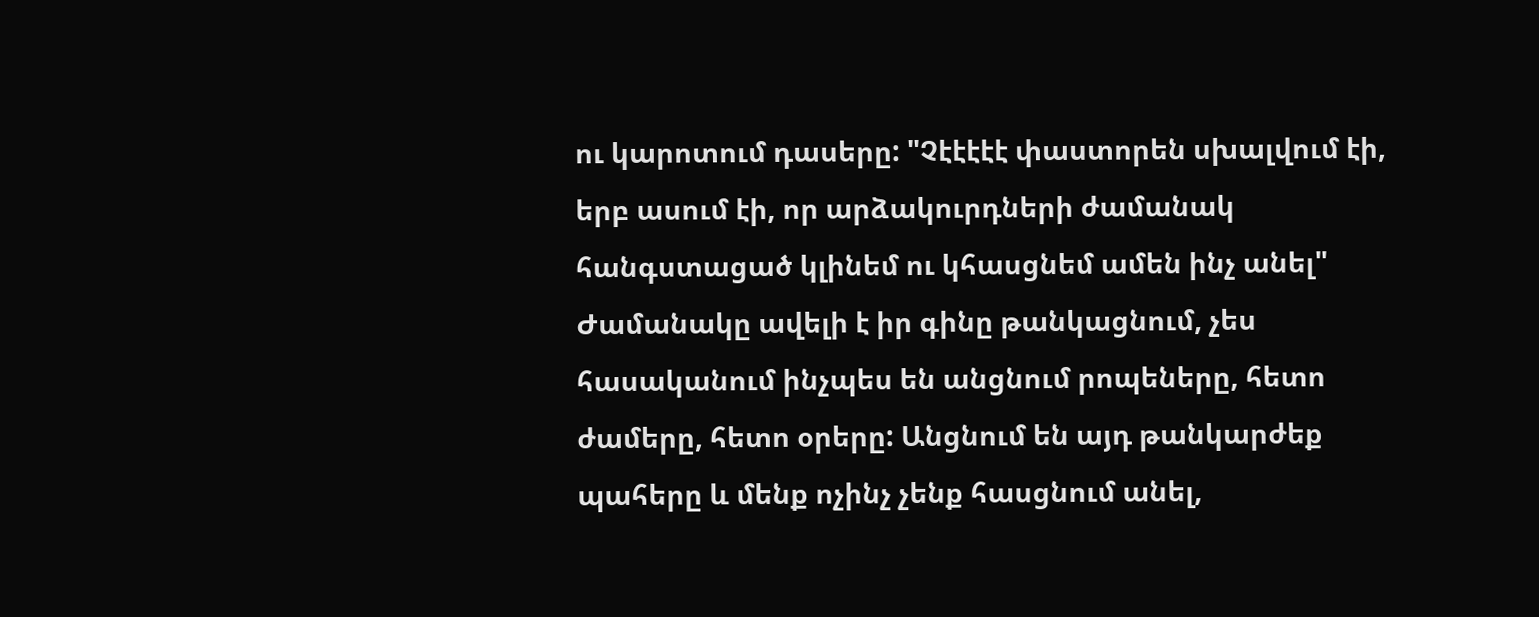ու կարոտում դասերը: "Չէէէէէ փաստորեն սխալվում էի, երբ ասում էի, որ արձակուրդների ժամանակ հանգստացած կլինեմ ու կհասցնեմ ամեն ինչ անել" Ժամանակը ավելի է իր գինը թանկացնում, չես հասականում ինչպես են անցնում րոպեները, հետո ժամերը, հետո օրերը: Անցնում են այդ թանկարժեք պահերը և մենք ոչինչ չենք հասցնում անել,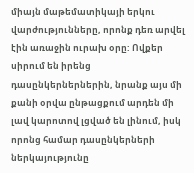միայն մաթեմատիկայի երկու վարժությունները, որոնք դեռ արվել էին առաջին ուրախ օրը: Ովքեր սիրում են իրենց դասընկերներներին, նրանք այս մի քանի օրվա ընթացքում արդեն մի լավ կարոտով լցված են լինում, իսկ որոնց համար դասընկերների ներկայությունը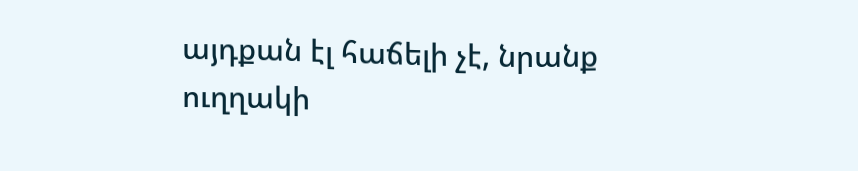այդքան էլ հաճելի չէ, նրանք ուղղակի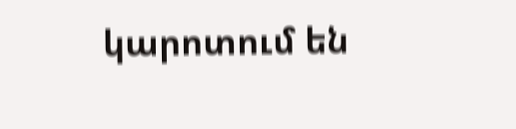կարոտում են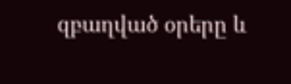զբաղված օրերը և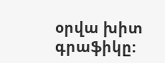օրվա խիտ գրաֆիկը: